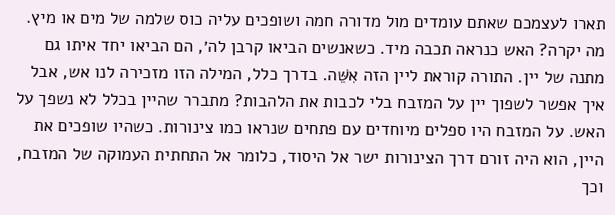תארו לעצמכם שאתם עומדים מול מדורה חמה ושופכים עליה כוס שלמה של מים או מיץ. מה יקרה? האש כנראה תכבה מיד. כשאנשים הביאו קרבן לה׳, הם הביאו יחד איתו גם מתנה של יין. התורה קוראת ליין הזה אִשֵּׁה. בדרך כלל, המילה הזו מזכירה לנו אש, אבל איך אפשר לשפוך יין על המזבח בלי לכבות את הלהבות? מתברר שהיין בכלל לא נשפך על האש. על המזבח היו ספלים מיוחדים עם פתחים שנראו כמו צינורות. כשהיו שופכים את היין, הוא היה זורם דרך הצינורות ישר אל היסוד, כלומר אל התחתית העמוקה של המזבח, וכך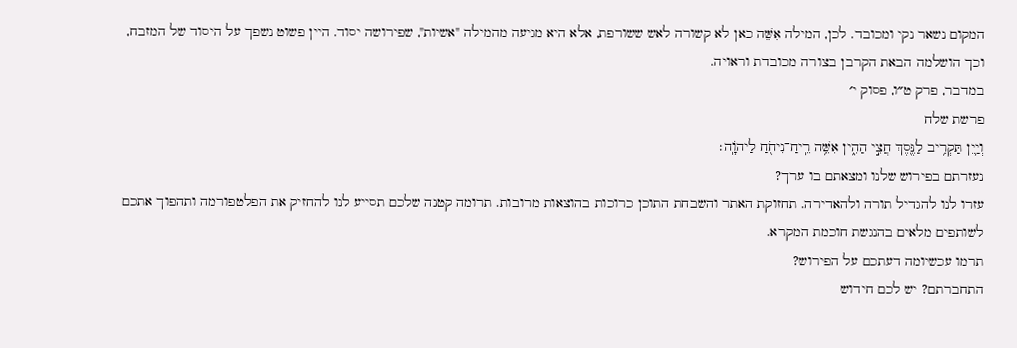המקום נשאר נקי ומכובד. לכן, המילה אִשֵּׁה כאן לא קשורה לאש ששורפת, אלא היא מגיעה מהמילה "אשיות", שפירושה יסוד. היין פשוט נשפך על היסוד של המזבח, וכך הושלמה הבאת הקרבן בצורה מכובדת וראויה.
במדבר, פרק ט״ו, פסוק י׳
פרשת שלח
וְיַ֛יִן תַּקְרִ֥יב לַנֶּ֖סֶךְ חֲצִ֣י הַהִ֑ין אִשֵּׁ֥ה רֵֽיחַ־נִיחֹ֖חַ לַיהֹוָֽה׃
נעזרתם בפירוש שלנו ומצאתם בו ערך?
עזרו לנו להגדיל תורה ולהאדירה. תחזוקת האתר והשבחת התוכן כרוכות בהוצאות מרובות. תרומה קטנה שלכם תסייע לנו להחזיק את הפלטפורמה ותהפוך אתכם לשותפים מלאים בהנגשת חוכמת המקרא.
תרמו עכשיומה דעתכם על הפירוש?
התחברתם? יש לכם חידוש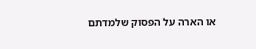או הארה על הפסוק שלמדתם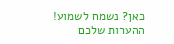כאן? נשמח לשמוע!
ההערות שלכם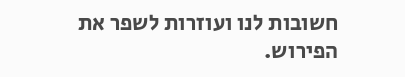חשובות לנו ועוזרות לשפר את הפירוש.